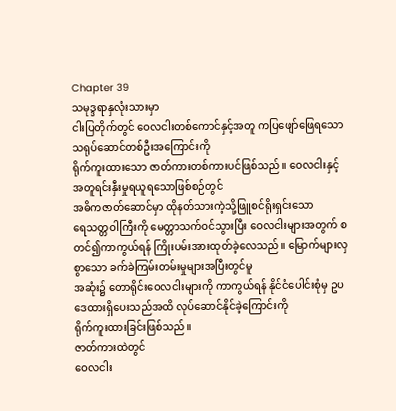Chapter 39
သမုဒ္ဒရာနှလုံးသားမှာ
ငါးပြတိုက်တွင် ဝေလငါးတစ်ကောင်နှင့်အတူ ကပြဖျော်ဖြေရသော သရုပ်ဆောင်တစ်ဦးအကြောင်းကို
ရိုက်ကူးထားသော ဇာတ်ကားတစ်ကားပင်ဖြစ်သည်။ ဝေလငါးနှင့်အတူရင်းနှီးမှုရယူရသောဖြစ်စဉ်တွင်
အဓိကဇာတ်ဆောင်မှာ ထိုနတ်သားကဲ့သို့ဖြူစင်ရိုးရှင်းသော
ရေသတ္တဝါကြီးကို မေတ္တာသက်ဝင်သွားပြီး ဝေလငါးများအတွက် စတင်၍ကာကွယ်ရန် ကြိုးပမ်းအားထုတ်ခဲ့လေသည်။ မြောက်များလှစွာသော ခက်ခဲကြမ်းတမ်းမှုများအပြီးတွင်မူ
အဆုံး၌ တောရိုင်းဝေလငါးများကို ကာကွယ်ရန် နိုင်ငံပေါင်းစုံမှ ဥပဒေထားရှိပေးသည်အထိ လုပ်ဆောင်နိုင်ခဲ့ကြောင်းကို
ရိုက်ကူးထားခြင်းဖြစ်သည်။
ဇာတ်ကားထဲတွင်
ဝေလငါး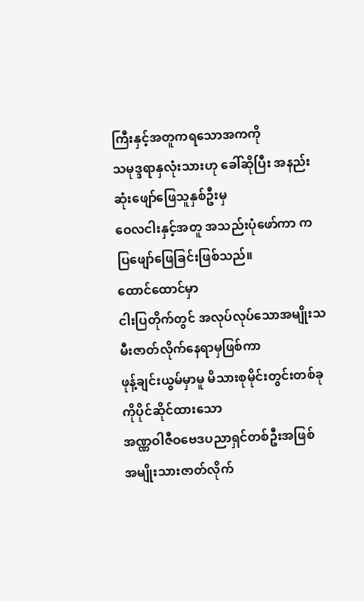ကြီးနှင့်အတူကရသောအကကို
သမုဒ္ဒရာနှလုံးသားဟု ခေါ်ဆိုပြီး အနည်းဆုံးဖျော်ဖြေသူနှစ်ဦးမှ
ဝေလငါးနှင့်အတူ အသည်းပုံဖော်ကာ ကပြဖျော်ဖြေခြင်းဖြစ်သည်။
ထောင်ထောင်မှာ
ငါးပြတိုက်တွင် အလုပ်လုပ်သောအမျိုးသမီးဇာတ်လိုက်နေရာမှဖြစ်ကာ
ဖုန့်ချင်းယွမ်မှာမူ မိသားစုမိုင်းတွင်းတစ်ခုကိုပိုင်ဆိုင်ထားသော
အဏ္ဏဝါဇီဝဗေဒပညာရှင်တစ်ဦးအဖြစ်
အမျိုးသားဇာတ်လိုက်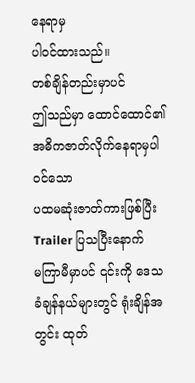နေရာမှ
ပါဝင်ထားသည်။
တစ်ချိန်တည်းမှာပင်
ဤသည်မှာ ထောင်ထောင်၏အဓိကဇာတ်လိုက်နေရာမှပါဝင်သော
ပထမဆုံးဇာတ်ကားဖြစ်ပြီး
Trailer ပြသပြီးနောက်
မကြာမီမှာပင် ၎င်းကို ဒေသခံချန်နယ်များတွင် ရုံးချိန်အတွင်း ထုတ်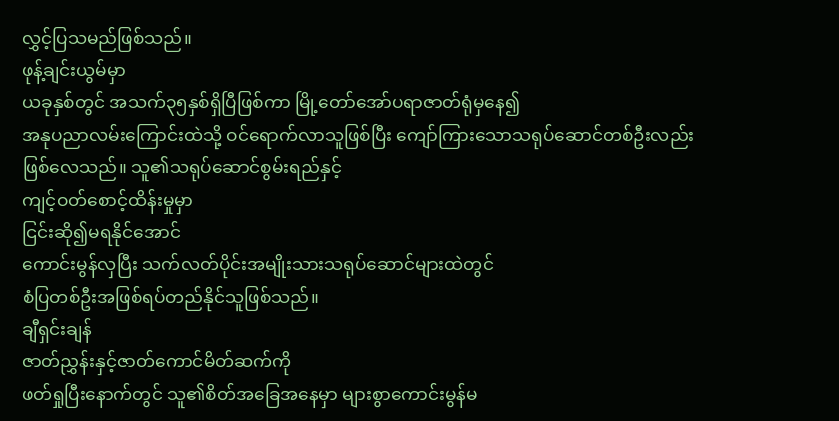လွှင့်ပြသမည်ဖြစ်သည်။
ဖုန့်ချင်းယွမ်မှာ
ယခုနှစ်တွင် အသက်၃၅နှစ်ရှိပြီဖြစ်ကာ မြို့တော်အော်ပရာဇာတ်ရုံမှနေ၍
အနုပညာလမ်းကြောင်းထဲသို့ ဝင်ရောက်လာသူဖြစ်ပြီး ကျော်ကြားသောသရုပ်ဆောင်တစ်ဦးလည်း
ဖြစ်လေသည်။ သူ၏သရုပ်ဆောင်စွမ်းရည်နှင့်
ကျင့်ဝတ်စောင့်ထိန်းမှုမှာ
ငြင်းဆို၍မရနိုင်အောင်
ကောင်းမွန်လှပြီး သက်လတ်ပိုင်းအမျိုးသားသရုပ်ဆောင်များထဲတွင်
စံပြတစ်ဦးအဖြစ်ရပ်တည်နိုင်သူဖြစ်သည်။
ချီရှင်းချန်
ဇာတ်ညွှန်းနှင့်ဇာတ်ကောင်မိတ်ဆက်ကို
ဖတ်ရှုပြီးနောက်တွင် သူ၏စိတ်အခြေအနေမှာ များစွာကောင်းမွန်မ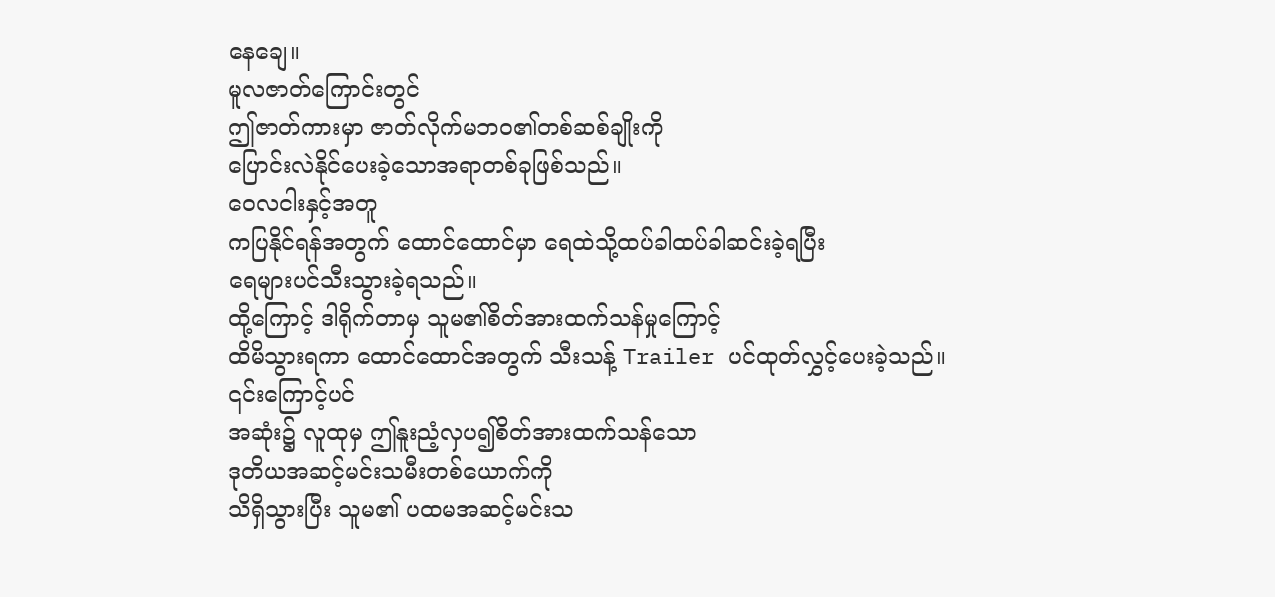နေချေ။
မူလဇာတ်ကြောင်းတွင်
ဤဇာတ်ကားမှာ ဇာတ်လိုက်မဘဝ၏တစ်ဆစ်ချိုးကို
ပြောင်းလဲနိုင်ပေးခဲ့သောအရာတစ်ခုဖြစ်သည်။
ဝေလငါးနှင့်အတူ
ကပြနိုင်ရန်အတွက် ထောင်ထောင်မှာ ရေထဲသို့ထပ်ခါထပ်ခါဆင်းခဲ့ရပြီး
ရေများပင်သီးသွားခဲ့ရသည်။
ထို့ကြောင့် ဒါရိုက်တာမှ သူမ၏စိတ်အားထက်သန်မှုကြောင့်
ထိမိသွားရကာ ထောင်ထောင်အတွက် သီးသန့် Trailer ပင်ထုတ်လွှင့်ပေးခဲ့သည်။
၎င်းကြောင့်ပင်
အဆုံး၌ လူထုမှ ဤနူးညံ့လှပ၍စိတ်အားထက်သန်သော
ဒုတိယအဆင့်မင်းသမီးတစ်ယောက်ကို
သိရှိသွားပြီး သူမ၏ ပထမအဆင့်မင်းသ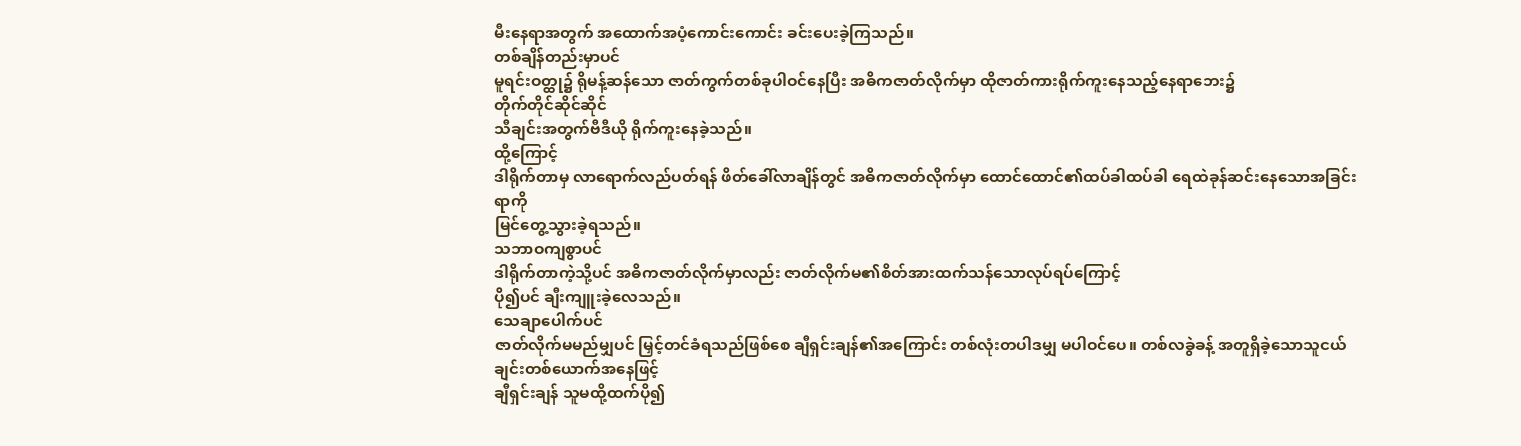မီးနေရာအတွက် အထောက်အပံ့ကောင်းကောင်း ခင်းပေးခဲ့ကြသည်။
တစ်ချိန်တည်းမှာပင်
မူရင်းဝတ္ထု၌ ရိုမန့်ဆန်သော ဇာတ်ကွက်တစ်ခုပါဝင်နေပြီး အဓိကဇာတ်လိုက်မှာ ထိုဇာတ်ကားရိုက်ကူးနေသည့်နေရာဘေး၌
တိုက်တိုင်ဆိုင်ဆိုင်
သီချင်းအတွက်ဗီဒီယို ရိုက်ကူးနေခဲ့သည်။
ထို့ကြောင့်
ဒါရိုက်တာမှ လာရောက်လည်ပတ်ရန် ဖိတ်ခေါ်လာချိန်တွင် အဓိကဇာတ်လိုက်မှာ ထောင်ထောင်၏ထပ်ခါထပ်ခါ ရေထဲခုန်ဆင်းနေသောအခြင်းရာကို
မြင်တွေ့သွားခဲ့ရသည်။
သဘာဝကျစွာပင်
ဒါရိုက်တာကဲ့သို့ပင် အဓိကဇာတ်လိုက်မှာလည်း ဇာတ်လိုက်မ၏စိတ်အားထက်သန်သောလုပ်ရပ်ကြောင့်
ပို၍ပင် ချီးကျူးခဲ့လေသည်။
သေချာပေါက်ပင်
ဇာတ်လိုက်မမည်မျှပင် မြှင့်တင်ခံရသည်ဖြစ်စေ ချီရှင်းချန်၏အကြောင်း တစ်လုံးတပါဒမျှ မပါဝင်ပေ။ တစ်လခွဲခန့် အတူရှိခဲ့သောသူငယ်ချင်းတစ်ယောက်အနေဖြင့်
ချီရှင်းချန် သူမထို့ထက်ပို၍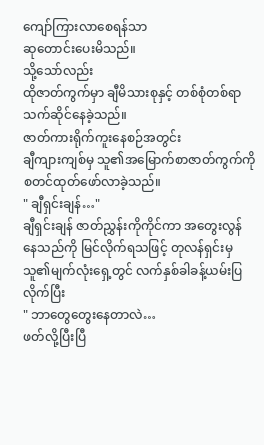ကျော်ကြားလာစေရန်သာ
ဆုတောင်းပေးမိသည်။
သို့သော်လည်း
ထိုဇာတ်ကွက်မှာ ချီမိသားစုနှင့် တစ်စုံတစ်ရာသက်ဆိုင်နေခဲ့သည်။
ဇာတ်ကားရိုက်ကူးနေစဉ်အတွင်း
ချီကျားကျစ်မှ သူ၏အမြောက်စာဇာတ်ကွက်ကို စတင်ထုတ်ဖော်လာခဲ့သည်။
" ချီရှင်းချန်…"
ချီရှင်းချန် ဇာတ်ညွှန်းကိုကိုင်ကာ အတွေးလွန်နေသည်ကို မြင်လိုက်ရသဖြင့် တုလန်ရှင်းမှ သူ၏မျက်လုံးရှေ့တွင် လက်နှစ်ခါခန့်ယမ်းပြလိုက်ပြီး
" ဘာတွေတွေးနေတာလဲ…
ဖတ်လို့ပြီးပြီ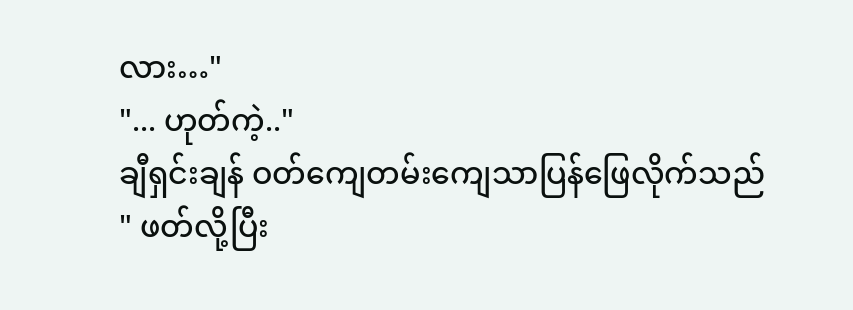လား…"
"... ဟုတ်ကဲ့.."
ချီရှင်းချန် ဝတ်ကျေတမ်းကျေသာပြန်ဖြေလိုက်သည်
" ဖတ်လို့ပြီး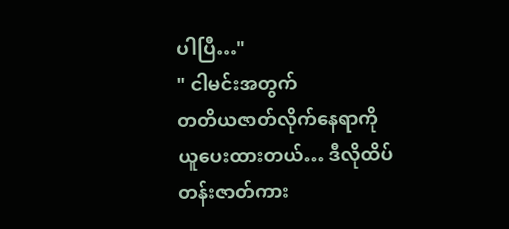ပါပြီ…"
" ငါမင်းအတွက်
တတိယဇာတ်လိုက်နေရာကို
ယူပေးထားတယ်… ဒီလိုထိပ်တန်းဇာတ်ကား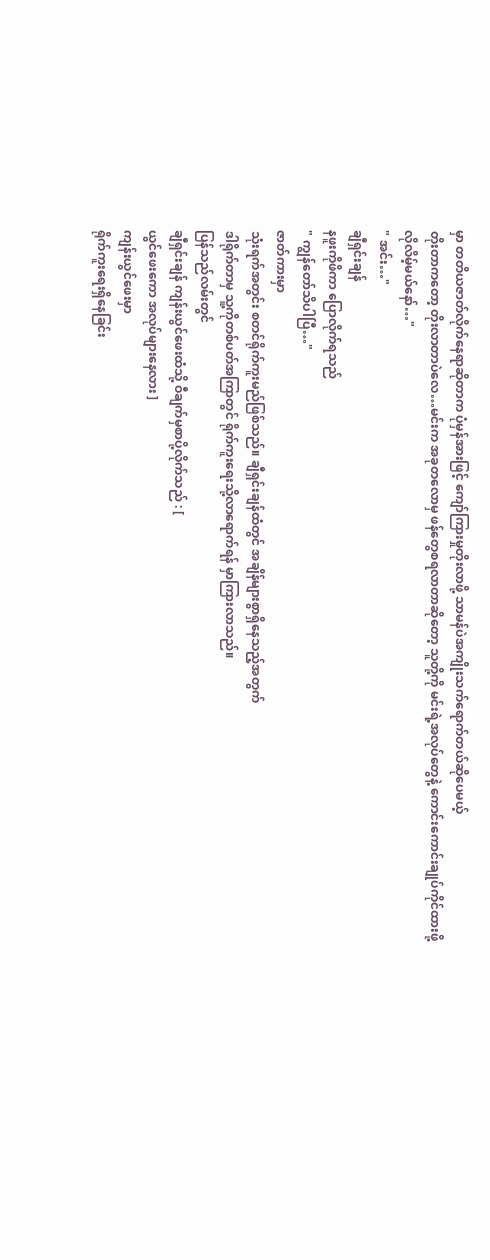မှာ တတိယဇာတ်လိုက်နေရာဆိုတာက ပုံမှန်အားဖြင့် ကျော်ကြားမှုတိုးလာဖို့ သာမန်ပဲအကျိုးသက်ရောက်တယ်ဆိုပေမယ့်
တိုးတာကတော့ တိုးလာတာပဲလေ…မင်းက အခုတလောမှ ဖန်တွေစရလာတာဆိုတော့ သူတို့ကို မင်းရဲ့အလုပ်တွေနဲ့ ကောင်းကောင်းချုပ်ကိုင်ထားဖို့
လိုလိမ့်မယ်နော်…"
" အင်း…"
ချီရှင်းချန်
နဖူးကိုဖိကာ ပြောလိုက်ရသည်
" ကျွန်တော်သိပါပြီ…"
ဇာတ်ကားမှာ
သုံးရက်အတွင်း စတင်ရိုက်ကူးမည်ဖြစ်သည်။ ချီရှင်းချန်ထံတွင် အချိန်များစွာရှိနေသည့်အတွက်
ဒါရိုက်တာမှ သူ့ကိုတစ်ပတ်အကြာတွင် ရိုက်ကူးရေးသို့လာရောက်ရန် မှာကြားလာသည်။
ပြန်သည်လမ်းတွင်
ချီရှင်းချန် ကျန်းယွင်ဖေးထံသို့ ဝီချက်မှစာပို့လိုက်သည် : [
ယွင်ဖေးကော အလုပ်များနေလား ]
ကျန်းယွင်ဖေးမှာ
ရိုက်ကူးရေးရှိနေခြင်း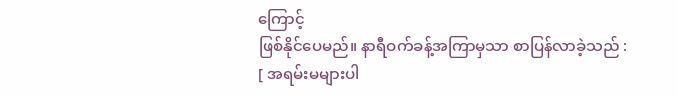ကြောင့်
ဖြစ်နိုင်ပေမည်။ နာရီဝက်ခန့်အကြာမှသာ စာပြန်လာခဲ့သည် : [ အရမ်းမများပါ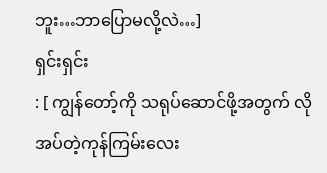ဘူး…ဘာပြောမလို့လဲ…]
ရှင်းရှင်း
: [ ကျွန်တော့်ကို သရုပ်ဆောင်ဖို့အတွက် လိုအပ်တဲ့ကုန်ကြမ်းလေး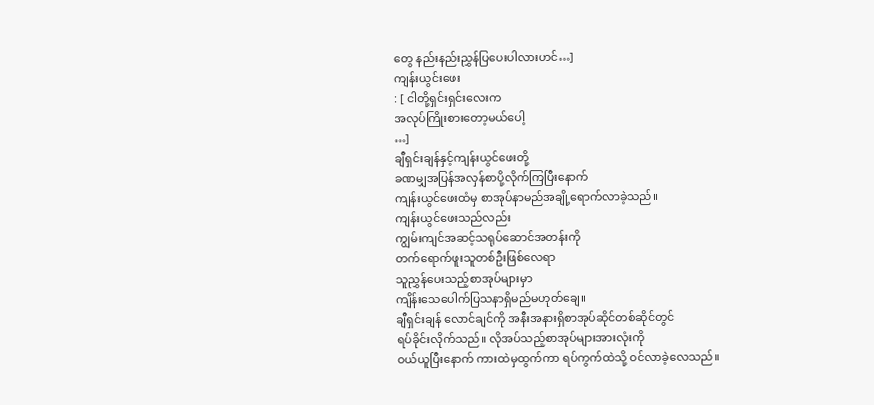တွေ နည်းနည်းညွှန်ပြပေးပါလားဟင်…]
ကျန်းယွင်းဖေး
: [ ငါတို့ရှင်းရှင်းလေးက
အလုပ်ကြိုးစားတော့မယ်ပေါ့
…]
ချီရှင်းချန်နှင့်ကျန်းယွင်ဖေးတို့
ခဏမျှအပြန်အလှန်စာပို့လိုက်ကြပြီးနောက်
ကျန်းယွင်ဖေးထံမှ စာအုပ်နာမည်အချို့ရောက်လာခဲ့သည်။
ကျန်းယွင်ဖေးသည်လည်း
ကျွမ်းကျင်အဆင့်သရုပ်ဆောင်အတန်းကို
တက်ရောက်ဖူးသူတစ်ဦးဖြစ်လေရာ
သူညွှန်ပေးသည့်စာအုပ်များမှာ
ကျိန်းသေပေါက်ပြသနာရှိမည်မဟုတ်ချေ။
ချီရှင်းချန် လောင်ချင်ကို အနီးအနားရှိစာအုပ်ဆိုင်တစ်ဆိုင်တွင်
ရပ်ခိုင်းလိုက်သည်။ လိုအပ်သည့်စာအုပ်များအားလုံးကို
ဝယ်ယူပြီးနောက် ကားထဲမှထွက်ကာ ရပ်ကွက်ထဲသို့ ဝင်လာခဲ့လေသည်။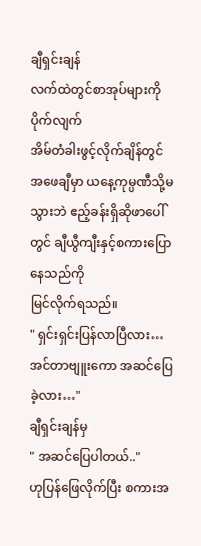ချီရှင်းချန်
လက်ထဲတွင်စာအုပ်များကိုပိုက်လျက်
အိမ်တံခါးဖွင့်လိုက်ချိန်တွင်
အဖေချီမှာ ယနေ့ကုမ္ပဏီသို့မသွားဘဲ ဧည့်ခန်းရှိဆိုဖာပေါ်တွင် ချီယွီကျီးနှင့်စကားပြောနေသည်ကို
မြင်လိုက်ရသည်။
" ရှင်းရှင်းပြန်လာပြီလား…
အင်တာဗျူးကော အဆင်ပြေခဲ့လား…"
ချီရှင်းချန်မှ
" အဆင်ပြေပါတယ်.."
ဟုပြန်ဖြေလိုက်ပြီး စကားအ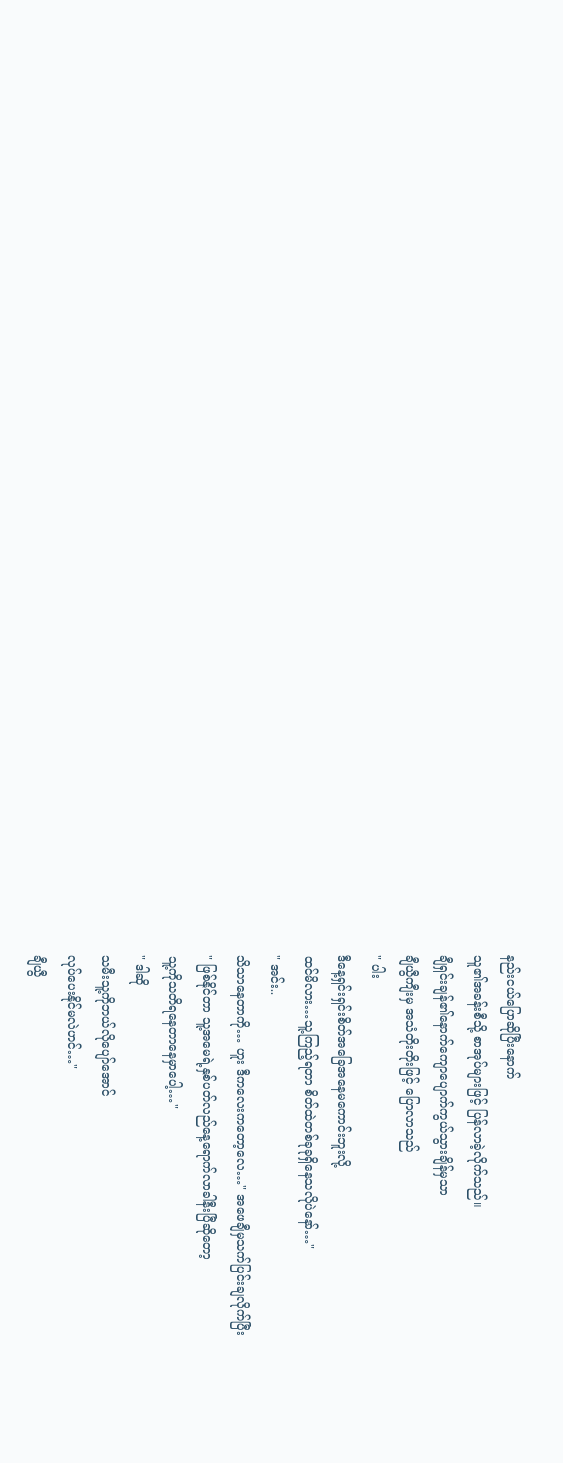နည်းငယ်ပြောဆိုပြီးနောက်
သူ၏အခန်းစီသို့ စာအုပ်များဖြင့် ပြန်လာခဲ့လိုက်သည်။
ချီရှင်းချန်၏နောက်ကျောပျောက်ကွယ်သွားချိန်မှသာ
ချီယွီကျီးမှ အသံတိုးတိုးဖြင့် ပြောလာသည်
" ပါး
ဒီနေ့ရှင်းရှင်းစိတ်အခြေအနေမကောင်းဘူးလို့
ထင်မိလား…သူ့ကြည့်ရတာ စိတ်ထဲတစ်ခုခုရှိနေသလိုပဲနော်…"
" အင်း..
သိသာနေတာကို… ဟူး ဒီကလေးကတော့လေ…" အဖေချီမှသက်ပြင်းချလိုက်ပြီး
" ဖြစ်နိုင်တာ သူ့အမေရဲ့နှစ်ပတ်လည်နေ့ရောက်လာခါနီးပြီဆိုတော့
သူ့ကိုသတိရနေတာနေမှာပေါ့…"
" ဒါဆို
သမီးသူ့ကိုဘယ်လိုပျော်အောင်
လုပ်ပေးနိုင်မလဲဟင်…"
ချီယွီ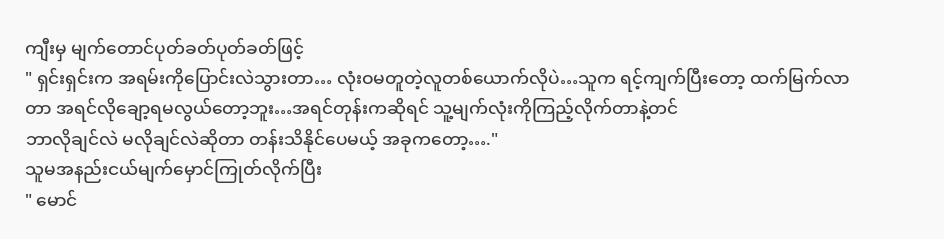ကျီးမှ မျက်တောင်ပုတ်ခတ်ပုတ်ခတ်ဖြင့်
" ရှင်းရှင်းက အရမ်းကိုပြောင်းလဲသွားတာ… လုံးဝမတူတဲ့လူတစ်ယောက်လိုပဲ…သူက ရင့်ကျက်ပြီးတော့ ထက်မြက်လာတာ အရင်လိုချော့ရမလွယ်တော့ဘူး…အရင်တုန်းကဆိုရင် သူ့မျက်လုံးကိုကြည့်လိုက်တာနဲ့တင်
ဘာလိုချင်လဲ မလိုချင်လဲဆိုတာ တန်းသိနိုင်ပေမယ့် အခုကတော့…."
သူမအနည်းငယ်မျက်မှောင်ကြုတ်လိုက်ပြီး
" မောင်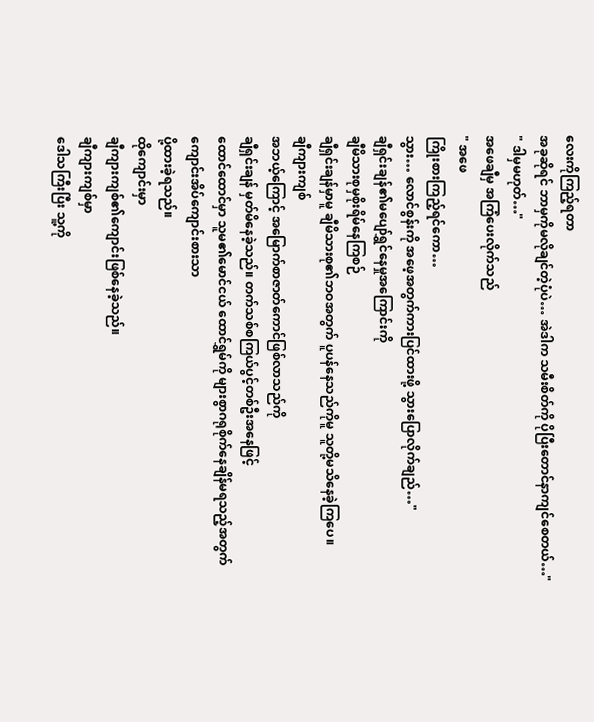လေးကိုကြည့်ရတာ
အခုဆိုရင် ဘာမှကိုမလိုချင်တဲ့ပုံပဲ… အဲဒါက သမီးစိတ်ကို ပိုပြီးတောင်နာကျင်စေတယ်…"
" ဒါမှမဟုတ်…"
အဖေချီမှ အကြံပေးလိုက်သည်
" အဖေ
ကြိုးစားကြည့်ရင်ကော…
သွား… လောင်စွန်းကို အဖေ့အတွက်ကားပြင်ထားဖို့ သွားပြောလိုက်ချည်…"
ချီရှင်းချန်၏မပျော်ရွှင်နေမှုအကြောင်းကို
ချီမိသားစုမှစိုးရိမ်နေကြစဉ်
ချီရှင်းချန်မှာမူ ချီမိသားစု၏ဘဝအတွက် ပူပန်နေသည်ကိုမူ သူတို့မသိနေခဲ့ကြပေ။
ချီကျားကျစ်
အဘယ့်ကြောင့် အမြောက်စာဇာတ်ကောင်ဖြစ်လာသည်ကို
ချီရှင်းချန် မှတ်မိနေခဲ့သည်။ တက်သစ်စကြယ်ပွင့်တစ်ဦးအနေဖြင့်
ထောင်ထောင်မှာ သူမ၏မောင်ငယ် ထောင်ရွှမ်ကို များစွာဂရုစိုက်နေချိန်မရသည့်အတွက်
ကျောင်းအိပ်ကျောင်းစားသာ
ပို့ထားခဲ့ရသည်။
ထိုကျောင်းမှာ
ချီကျားကျစ်၏ကျောင်းဖြစ်နေခဲ့သည်။
ချီကျားကျစ်မှာ
ဒေါသကြီးပြီး သူ့ကို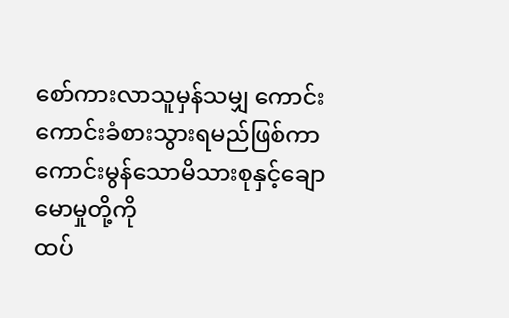စော်ကားလာသူမှန်သမျှ ကောင်းကောင်းခံစားသွားရမည်ဖြစ်ကာ
ကောင်းမွန်သောမိသားစုနှင့်ချောမောမှုတို့ကို
ထပ်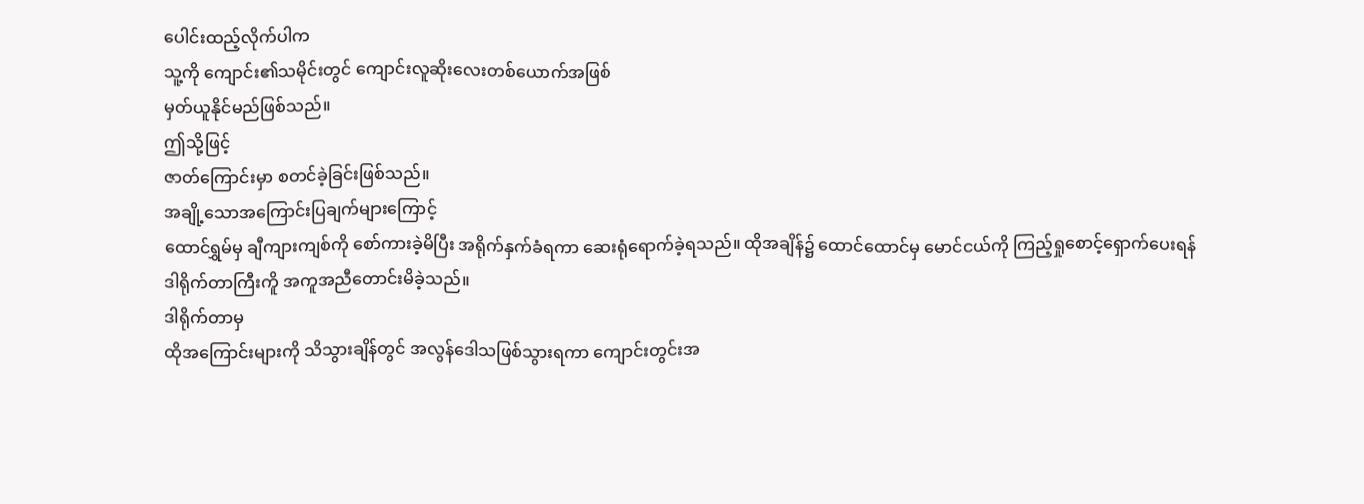ပေါင်းထည့်လိုက်ပါက
သူ့ကို ကျောင်း၏သမိုင်းတွင် ကျောင်းလူဆိုးလေးတစ်ယောက်အဖြစ်
မှတ်ယူနိုင်မည်ဖြစ်သည်။
ဤသို့ဖြင့်
ဇာတ်ကြောင်းမှာ စတင်ခဲ့ခြင်းဖြစ်သည်။
အချို့သောအကြောင်းပြချက်များကြောင့်
ထောင်ရွှမ်မှ ချီကျားကျစ်ကို စော်ကားခဲ့မိပြီး အရိုက်နှက်ခံရကာ ဆေးရုံရောက်ခဲ့ရသည်။ ထိုအချိန်၌ ထောင်ထောင်မှ မောင်ငယ်ကို ကြည့်ရှုစောင့်ရှောက်ပေးရန်
ဒါရိုက်တာကြီးကိူ အကူအညီတောင်းမိခဲ့သည်။
ဒါရိုက်တာမှ
ထိုအကြောင်းများကို သိသွားချိန်တွင် အလွန်ဒေါသဖြစ်သွားရကာ ကျောင်းတွင်းအ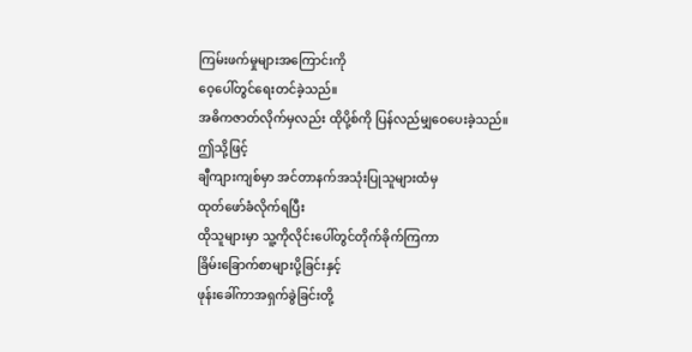ကြမ်းဖက်မှုများအကြောင်းကို
ဝေ့ပေါ်တွင်ရေးတင်ခဲ့သည်။
အဓိကဇာတ်လိုက်မှလည်း ထိုပို့စ်ကို ပြန်လည်မျှဝေပေးခဲ့သည်။
ဤသို့ဖြင့်
ချီကျားကျစ်မှာ အင်တာနက်အသုံးပြုသူများထံမှ
ထုတ်ဖော်ခံလိုက်ရပြီး
ထိုသူများမှာ သူ့ကိုလိုင်းပေါ်တွင်တိုက်ခိုက်ကြကာ
ခြိမ်းခြောက်စာများပို့ခြင်းနှင့်
ဖုန်းခေါ်ကာအရှက်ခွဲခြင်းတို့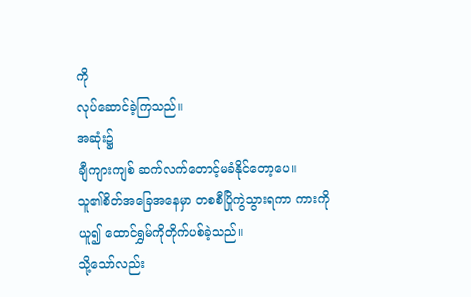ကို
လုပ်ဆောင်ခဲ့ကြသည်။
အဆုံး၌
ချီကျားကျစ် ဆက်လက်တောင့်မခံနိုင်တော့ပေ။
သူ၏စိတ်အခြေအနေမှာ တစစီပြိုကွဲသွားရကာ ကားကိုယူ၍ ထောင်ရွှမ်ကိုတိုက်ပစ်ခဲ့သည်။
သို့သော်လည်း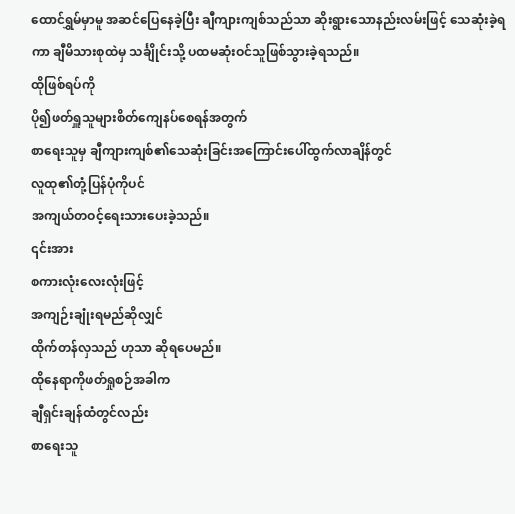ထောင်ရွှမ်မှာမူ အဆင်ပြေနေခဲ့ပြီး ချီကျားကျစ်သည်သာ ဆိုးရွားသောနည်းလမ်းဖြင့် သေဆုံးခဲ့ရကာ ချီမိသားစုထဲမှ သင်္ချိုင်းသို့ ပထမဆုံးဝင်သူဖြစ်သွားခဲ့ရသည်။
ထိုဖြစ်ရပ်ကို
ပို၍ဖတ်ရှူသူများစိတ်ကျေနပ်စေရန်အတွက်
စာရေးသူမှ ချီကျားကျစ်၏သေဆုံးခြင်းအကြောင်းပေါ်ထွက်လာချိန်တွင်
လူထု၏တုံ့ပြန်ပုံကိုပင်
အကျယ်တဝင့်ရေးသားပေးခဲ့သည်။
၎င်းအား
စကားလုံးလေးလုံးဖြင့်
အကျဉ်းချုံးရမည်ဆိုလျှင်
ထိုက်တန်လှသည် ဟုသာ ဆိုရပေမည်။
ထိုနေရာကိုဖတ်ရှုစဉ်အခါက
ချီရှင်းချန်ထံတွင်လည်း
စာရေးသူ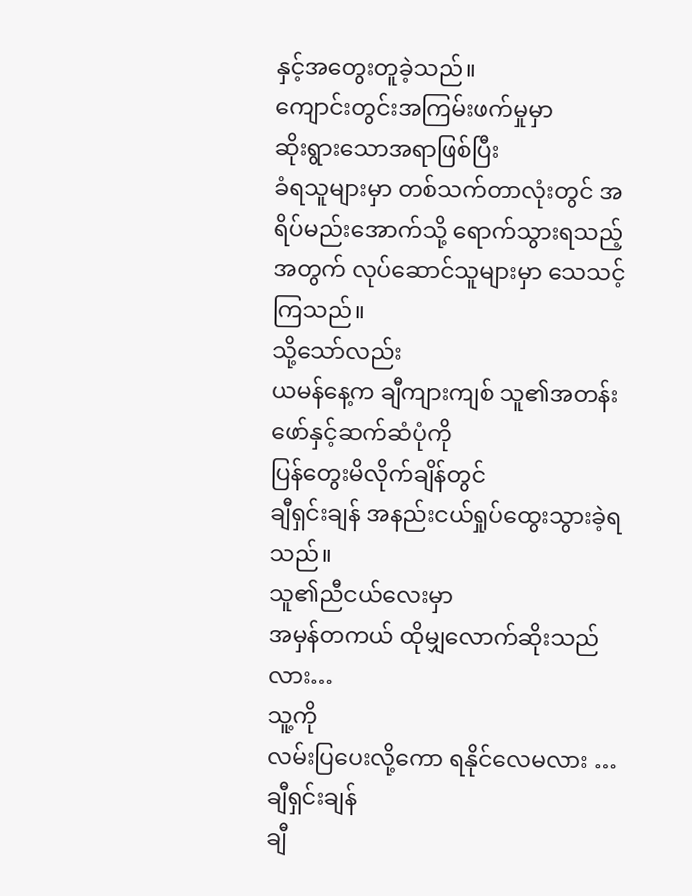နှင့်အတွေးတူခဲ့သည်။
ကျောင်းတွင်းအကြမ်းဖက်မှုမှာ
ဆိုးရွားသောအရာဖြစ်ပြီး
ခံရသူများမှာ တစ်သက်တာလုံးတွင် အရိပ်မည်းအောက်သို့ ရောက်သွားရသည့်အတွက် လုပ်ဆောင်သူများမှာ သေသင့်ကြသည်။
သို့သော်လည်း
ယမန်နေ့က ချီကျားကျစ် သူ၏အတန်းဖော်နှင့်ဆက်ဆံပုံကို
ပြန်တွေးမိလိုက်ချိန်တွင်
ချီရှင်းချန် အနည်းငယ်ရှုပ်ထွေးသွားခဲ့ရသည်။
သူ၏ညီငယ်လေးမှာ
အမှန်တကယ် ထိုမျှလောက်ဆိုးသည်လား…
သူ့ကို
လမ်းပြပေးလို့ကော ရနိုင်လေမလား …
ချီရှင်းချန်
ချီ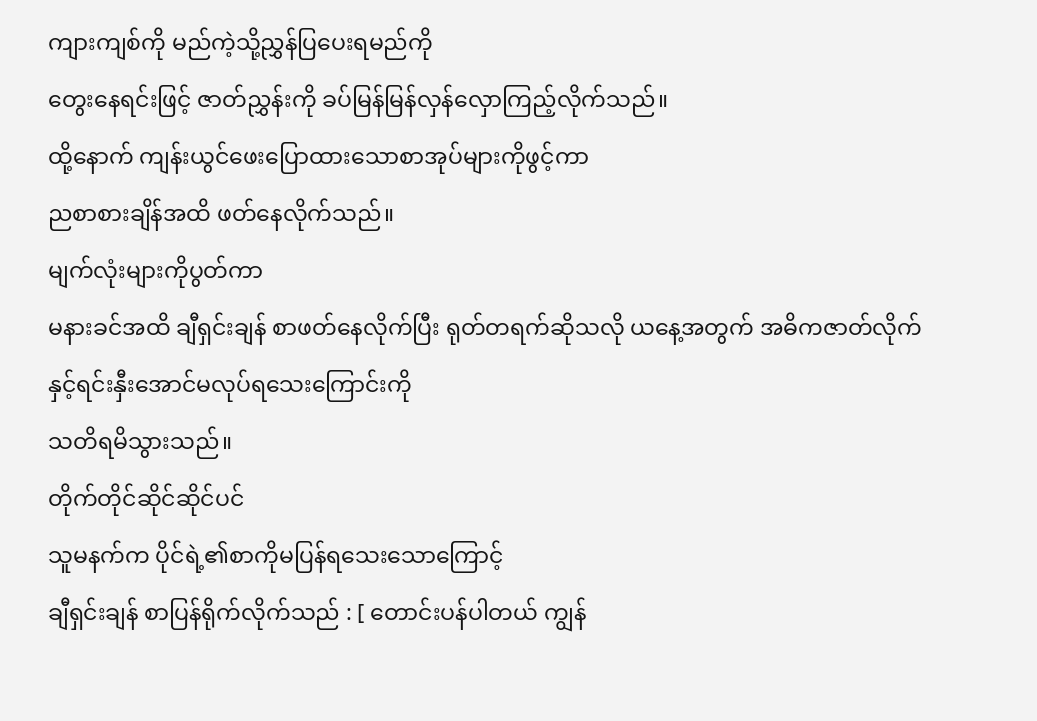ကျားကျစ်ကို မည်ကဲ့သို့ညွှန်ပြပေးရမည်ကို
တွေးနေရင်းဖြင့် ဇာတ်ညွှန်းကို ခပ်မြန်မြန်လှန်လှောကြည့်လိုက်သည်။
ထို့နောက် ကျန်းယွင်ဖေးပြောထားသောစာအုပ်များကိုဖွင့်ကာ
ညစာစားချိန်အထိ ဖတ်နေလိုက်သည်။
မျက်လုံးများကိုပွတ်ကာ
မနားခင်အထိ ချီရှင်းချန် စာဖတ်နေလိုက်ပြီး ရုတ်တရက်ဆိုသလို ယနေ့အတွက် အဓိကဇာတ်လိုက်နှင့်ရင်းနှီးအောင်မလုပ်ရသေးကြောင်းကို
သတိရမိသွားသည်။
တိုက်တိုင်ဆိုင်ဆိုင်ပင်
သူမနက်က ပိုင်ရဲ့၏စာကိုမပြန်ရသေးသောကြောင့်
ချီရှင်းချန် စာပြန်ရိုက်လိုက်သည် : [ တောင်းပန်ပါတယ် ကျွန်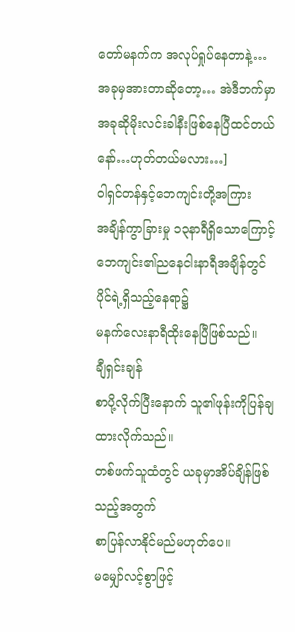တော်မနက်က အလုပ်ရှုပ်နေတာနဲ့… အခုမှအားတာဆိုတော့… အဲဒီဘက်မှာ အခုဆိုမိုးလင်းခါနီးဖြစ်နေပြီထင်တယ်နော်…ဟုတ်တယ်မလား…]
ဝါရှင်တန်နှင့်ဘေကျင်းတို့အကြား
အချိန်ကွာခြားမှု ၁၃နာရီရှိသောကြောင့် ဘေကျင်း၏ညနေငါးနာရီအချိန်တွင်
ပိုင်ရဲ့ရှိသည့်နေရာ၌
မနက်လေးနာရီထိုးနေပြီဖြစ်သည်။
ချီရှင်းချန်
စာပို့လိုက်ပြီးနောက် သူ၏ဖုန်းကိုပြန်ချထားလိုက်သည်။
တစ်ဖက်သူထံတွင် ယခုမှာအိပ်ချိန်ဖြစ်သည့်အတွက်
စာပြန်လာနိုင်မည်မဟုတ်ပေ။
မမျှော်လင့်စွာဖြင့်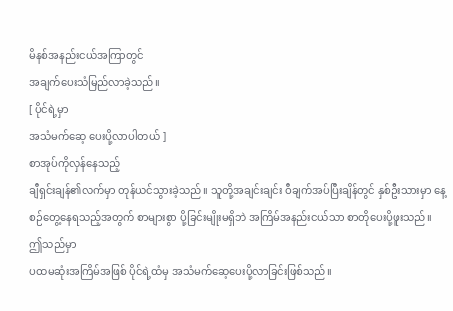မိနစ်အနည်းငယ်အကြာတွင်
အချက်ပေးသံမြည်လာခဲ့သည်။
[ ပိုင်ရဲ့မှာ
အသံမက်ဆေ့ ပေးပို့လာပါတယ် ]
စာအုပ်ကိုလှန်နေသည့်
ချီရှင်းချန်၏လက်မှာ တုန်ယင်သွားခဲ့သည်။ သူတို့အချင်းချင်း ဝီချက်အပ်ပြီးချိန်တွင် နှစ်ဦးသားမှာ နေ့စဉ်တွေ့နေရသည့်အတွက် စာများစွာ ပို့ခြင်းမျိုးမရှိဘဲ အကြိမ်အနည်းငယ်သာ စာတိုပေးပို့ဖူးသည်။
ဤသည်မှာ
ပထမဆုံးအကြိမ်အဖြစ် ပိုင်ရဲ့ထံမှ အသံမက်ဆေ့ပေးပို့လာခြင်းဖြစ်သည်။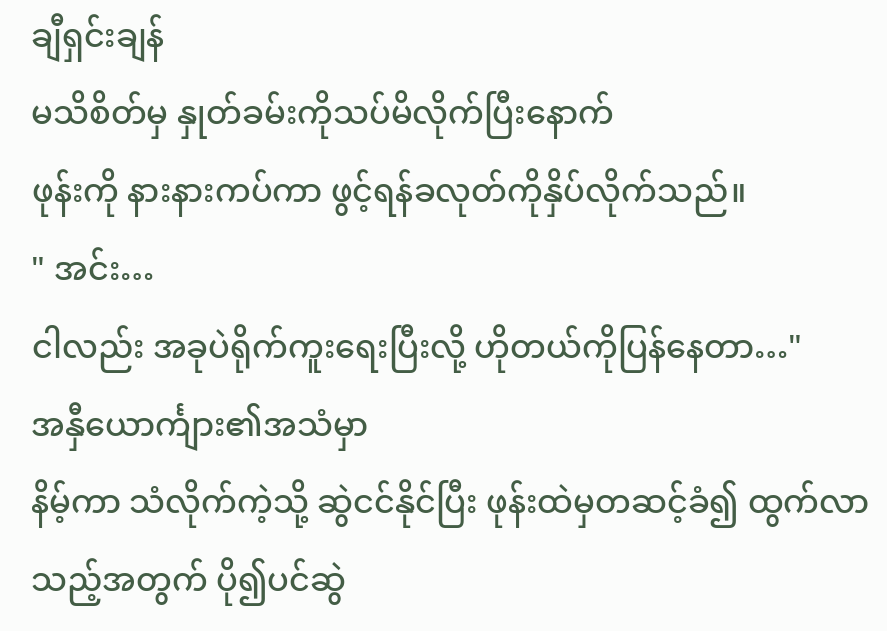ချီရှင်းချန်
မသိစိတ်မှ နှုတ်ခမ်းကိုသပ်မိလိုက်ပြီးနောက်
ဖုန်းကို နားနားကပ်ကာ ဖွင့်ရန်ခလုတ်ကိုနှိပ်လိုက်သည်။
" အင်း…
ငါလည်း အခုပဲရိုက်ကူးရေးပြီးလို့ ဟိုတယ်ကိုပြန်နေတာ…"
အနှီယောင်္ကျား၏အသံမှာ
နိမ့်ကာ သံလိုက်ကဲ့သို့ ဆွဲငင်နိုင်ပြီး ဖုန်းထဲမှတဆင့်ခံ၍ ထွက်လာသည့်အတွက် ပို၍ပင်ဆွဲ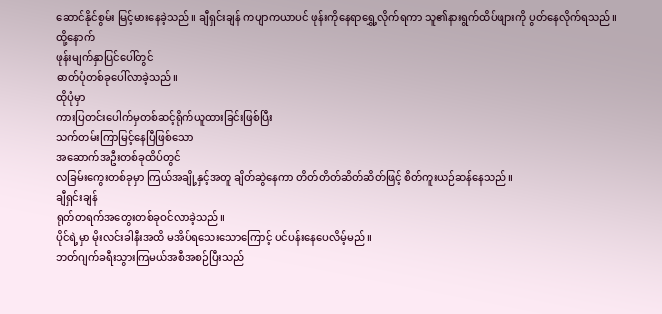ဆောင်နိုင်စွမ်း မြင့်မားနေခဲ့သည်။ ချီရှင်းချန် ကပျာကယာပင် ဖုန်းကိုနေရာရွှေ့လိုက်ရကာ သူ၏နားရွက်ထိပ်ဖျားကို ပွတ်နေလိုက်ရသည်။
ထို့နောက်
ဖုန်းမျက်နှာပြင်ပေါ်တွင်
ဓာတ်ပုံတစ်ခုပေါ်လာခဲ့သည်။
ထိုပုံမှာ
ကားပြတင်းပေါက်မှတစ်ဆင့်ရိုက်ယူထားခြင်းဖြစ်ပြီး
သက်တမ်းကြာမြင့်နေပြီဖြစ်သော
အဆောက်အဦးတစ်ခုထိပ်တွင်
လခြမ်းကွေးတစ်ခုမှာ ကြယ်အချို့နှင့်အတူ ချိတ်ဆွဲနေကာ တိတ်တိတ်ဆိတ်ဆိတ်ဖြင့် စိတ်ကူးယဉ်ဆန်နေသည်။
ချီရှင်းချန်
ရုတ်တရက်အတွေးတစ်ခုဝင်လာခဲ့သည်။
ပိုင်ရဲ့မှာ မိုးလင်းခါနီးအထိ မအိပ်ရသေးသောကြောင့် ပင်ပန်းနေပေလိမ့်မည်။
ဘတ်ဂျက်ခရီးသွားကြမယ်အစီအစဉ်ပြီးသည်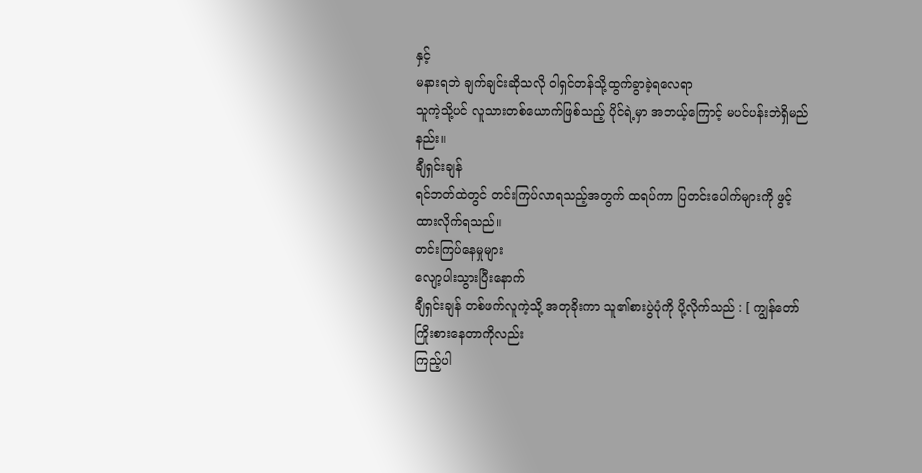နှင့်
မနားရဘဲ ချက်ချင်းဆိုသလို ဝါရှင်တန်သို့ထွက်ခွာခဲ့ရလေရာ
သူကဲ့သို့ပင် လူသားတစ်ယောက်ဖြစ်သည့် ပိုင်ရဲ့မှာ အဘယ့်ကြောင့် မပင်ပန်းဘဲရှိမည်နည်း။
ချီရှင်းချန်
ရင်ဘတ်ထဲတွင် တင်းကြပ်လာရသည့်အတွက် ထရပ်ကာ ပြတင်းပေါက်များကို ဖွင့်ထားလိုက်ရသည်။
တင်းကြပ်နေမှုများ
လျော့ပါးသွားပြီးနောက်
ချီရှင်းချန် တစ်ဖက်လူကဲ့သို့ အတုခိုးကာ သူ၏စားပွဲပုံကို ပို့လိုက်သည် : [ ကျွန်တော်ကြိုးစားနေတာကိုလည်း
ကြည့်ပါ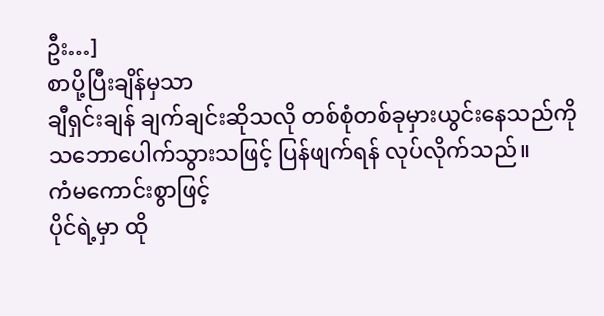ဦး…]
စာပို့ပြီးချိန်မှသာ
ချီရှင်းချန် ချက်ချင်းဆိုသလို တစ်စုံတစ်ခုမှားယွင်းနေသည်ကို
သဘောပေါက်သွားသဖြင့် ပြန်ဖျက်ရန် လုပ်လိုက်သည်။
ကံမကောင်းစွာဖြင့်
ပိုင်ရဲ့မှာ ထို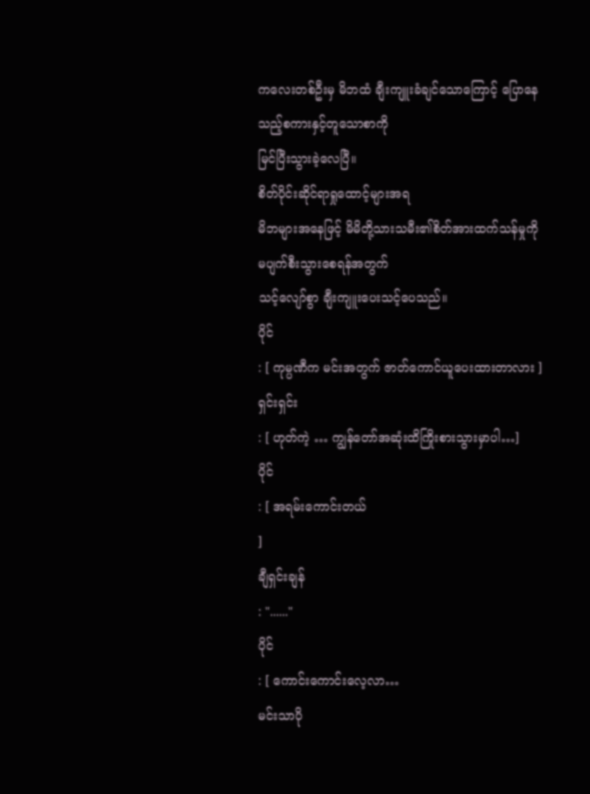ကလေးတစ်ဦးမှ မိဘထံ ချီးကျူးခံချင်သောကြောင့် ပြောနေသည့်စကားနှင့်တူသောစာကို
မြင်ပြီးသွားခဲ့လေပြီ။
စိတ်ပိုင်းဆိုင်ရာရှုထောင့်များအရ
မိဘများအနေဖြင့် မိမိတို့သားသမီး၏စိတ်အားထက်သန်မှုကို
မပျက်စီးသွားစေရန်အတွက်
သင့်လျော်စွာ ချီးကျူးပေးသင့်ပေသည်။
ပိုင်
: [ ကုမ္ပဏီက မင်းအတွက် ဇာတ်ကောင်ယူပေးထားတာလား ]
ရှင်းရှင်း
: [ ဟုတ်ကဲ့ … ကျွန်တော်အဆုံးထိကြိုးစားသွားမှာပါ…]
ပိုင်
: [ အရမ်းကောင်းတယ်
]
ချီရှင်းချန်
: "......"
ပိုင်
: [ ကောင်းကောင်းလေ့လာ…
မင်းသာပို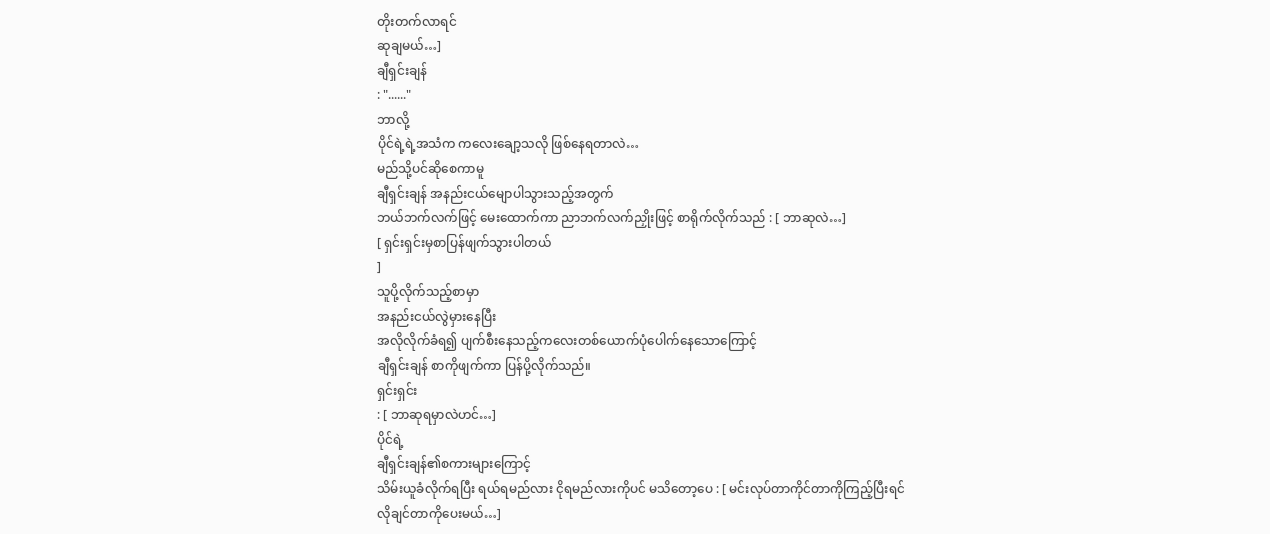တိုးတက်လာရင်
ဆုချမယ်…]
ချီရှင်းချန်
: "......"
ဘာလို့
ပိုင်ရဲ့ရဲ့အသံက ကလေးချော့သလို ဖြစ်နေရတာလဲ…
မည်သို့ပင်ဆိုစေကာမူ
ချီရှင်းချန် အနည်းငယ်မျောပါသွားသည့်အတွက်
ဘယ်ဘက်လက်ဖြင့် မေးထောက်ကာ ညာဘက်လက်ညှိုးဖြင့် စာရိုက်လိုက်သည် : [ ဘာဆုလဲ…]
[ ရှင်းရှင်းမှစာပြန်ဖျက်သွားပါတယ်
]
သူပို့လိုက်သည့်စာမှာ
အနည်းငယ်လွဲမှားနေပြီး
အလိုလိုက်ခံရ၍ ပျက်စီးနေသည့်ကလေးတစ်ယောက်ပုံပေါက်နေသောကြောင့်
ချီရှင်းချန် စာကိုဖျက်ကာ ပြန်ပို့လိုက်သည်။
ရှင်းရှင်း
: [ ဘာဆုရမှာလဲဟင်…]
ပိုင်ရဲ့
ချီရှင်းချန်၏စကားများကြောင့်
သိမ်းယူခံလိုက်ရပြီး ရယ်ရမည်လား ငိုရမည်လားကိုပင် မသိတော့ပေ : [ မင်းလုပ်တာကိုင်တာကိုကြည့်ပြီးရင်
လိုချင်တာကိုပေးမယ်…]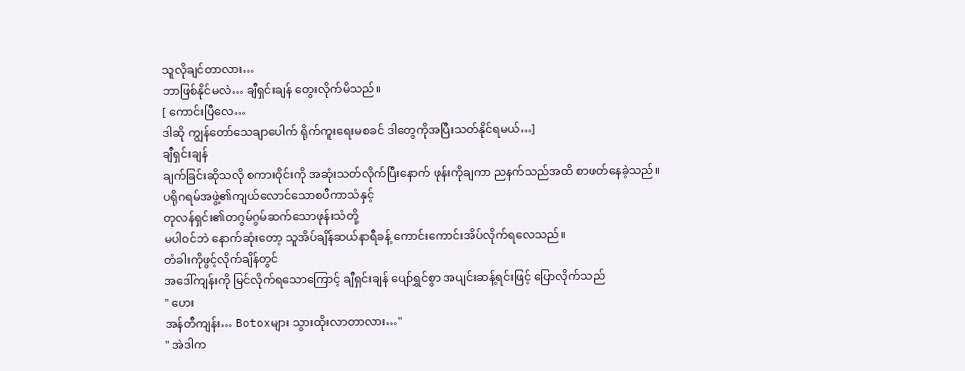သူလိုချင်တာလား…
ဘာဖြစ်နိုင်မလဲ… ချီရှင်းချန် တွေးလိုက်မိသည်။
[ ကောင်းပြီလေ…
ဒါဆို ကျွန်တော်သေချာပေါက် ရိုက်ကူးရေးမစခင် ဒါတွေကိုအပြီးသတ်နိုင်ရမယ်…]
ချီရှင်းချန်
ချက်ခြင်းဆိုသလို စကားဝိုင်းကို အဆုံးသတ်လိုက်ပြီးနောက် ဖုန်းကိုချကာ ညနက်သည်အထိ စာဖတ်နေခဲ့သည်။
ပရိုဂရမ်အဖွဲ့၏ကျယ်လောင်သောစပီကာသံနှင့်
တုလန်ရှင်း၏တဂွမ်ဂွမ်ဆက်သောဖုန်းသံတို့
မပါဝင်ဘဲ နောက်ဆုံးတော့ သူအိပ်ချိန်ဆယ်နာရီခန့် ကောင်းကောင်းအိပ်လိုက်ရလေသည်။
တံခါးကိုဖွင့်လိုက်ချိန်တွင်
အဒေါ်ကျန်းကို မြင်လိုက်ရသောကြောင့် ချီရှင်းချန် ပျော်ရွှင်စွာ အပျင်းဆန့်ရင်းဖြင့် ပြောလိုက်သည်
" ဟေး
အန်တီကျန်း… Botoxများ သွားထိုးလာတာလား…"
" အဲဒါက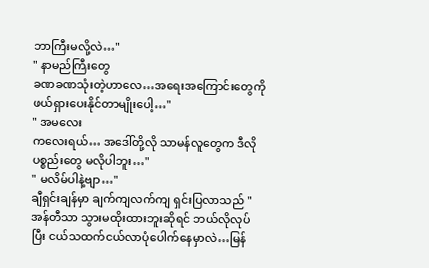ဘာကြီးမလို့လဲ…"
" နာမည်ကြီးတွေ
ခဏခဏသုံးတဲ့ဟာလေ…အရေးအကြောင်းတွေကို ဖယ်ရှားပေးနိုင်တာမျိုးပေါ့…"
" အမလေး
ကလေးရယ်… အဒေါ်တို့လို သာမန်လူတွေက ဒီလိုပစ္စည်းတွေ မလိုပါဘူး…"
" မလိမ်ပါနဲ့ဗျာ…"
ချီရှင်းချန်မှာ ချက်ကျလက်ကျ ရှင်းပြလာသည် " အန်တီသာ သွားမထိုးထားဘူးဆိုရင် ဘယ်လိုလုပ်ပြီး ငယ်သထက်ငယ်လာပုံပေါက်နေမှာလဲ…မြန်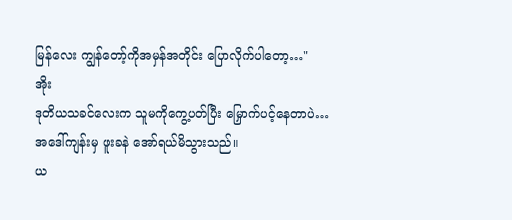မြန်လေး ကျွန်တော့်ကိုအမှန်အတိုင်း ပြောလိုက်ပါတော့…"
အိုး
ဒုတိယသခင်လေးက သူမကိုကွေ့ပတ်ပြီး မြှောက်ပင့်နေတာပဲ… အဒေါ်ကျန်းမှ ဖူးခနဲ အော်ရယ်မိသွားသည်။
ယ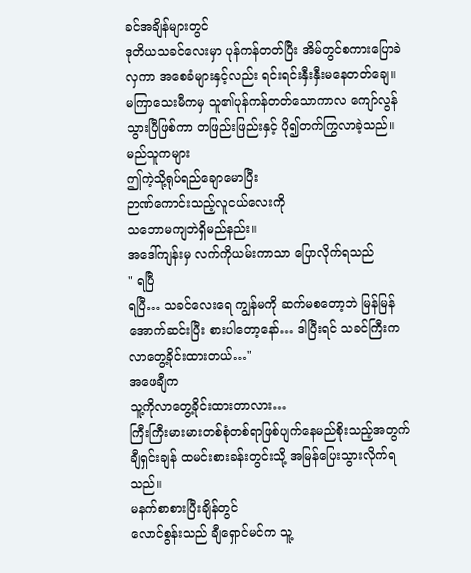ခင်အချိန်များတွင်
ဒုတိယသခင်လေးမှာ ပုန်ကန်တတ်ပြီး အိမ်တွင်စကားပြောခဲလှကာ အစေခံများနှင့်လည်း ရင်းရင်းနှီးနှီးမနေတတ်ချေ။
မကြာသေးမီကမှ သူ၏ပုန်ကန်တတ်သောကာလ ကျော်လွန်သွားပြီဖြစ်ကာ တဖြည်းဖြည်းနှင့် ပို၍တက်ကြွလာခဲ့သည်။
မည်သူကများ
ဤကဲ့သို့ရုပ်ရည်ချောမောပြီး
ဉာဏ်ကောင်းသည့်လူငယ်လေးကို
သဘောမကျဘဲရှိမည်နည်း။
အဒေါ်ကျန်းမှ လက်ကိုယမ်းကာသာ ပြောလိုက်ရသည်
" ရပြီ
ရပြီ… သခင်လေးရေ ကျွန်မကို ဆက်မစတော့ဘဲ မြန်မြန်အောက်ဆင်းပြီး စားပါတော့နော်… ဒါပြီးရင် သခင်ကြီးက လာတွေ့ခိုင်းထားတယ်…"
အဖေချီက
သူ့ကိုလာတွေ့ခိုင်းထားတာလား…
ကြီးကြီးမားမားတစ်စုံတစ်ရာဖြစ်ပျက်နေမည်စိုးသည့်အတွက်
ချီရှင်းချန် ထမင်းစားခန်းတွင်းသို့ အမြန်ပြေးသွားလိုက်ရသည်။
မနက်စာစားပြီးချိန်တွင်
လောင်စွန်းသည် ချီရှောင်မင်က သူ့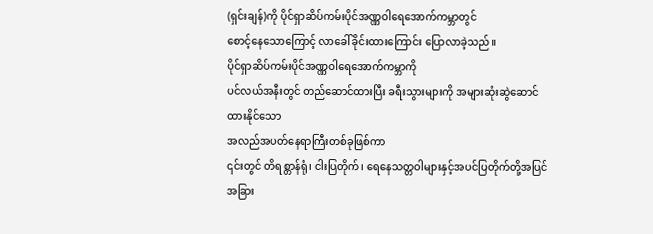(ရှင်းချန်)ကို ပိုင်ရှာဆိပ်ကမ်းပိုင်အဏ္ဏဝါရေအောက်ကမ္ဘာတွင်
စောင့်နေသောကြောင့် လာခေါ်ခိုင်းထားကြောင်း ပြောလာခဲ့သည်။
ပိုင်ရှာဆိပ်ကမ်းပိုင်အဏ္ဏဝါရေအောက်ကမ္ဘာကို
ပင်လယ်အနီးတွင် တည်ဆောင်ထားပြီး ခရီးသွားများကို အများဆုံးဆွဲဆောင်ထားနိုင်သော
အလည်အပတ်နေရာကြီးတစ်ခုဖြစ်ကာ
၎င်းတွင် တိရစ္တာန်ရုံ၊ ငါးပြတိုက်၊ ရေနေသတ္တဝါများနှင့်အပင်ပြတိုက်တို့အပြင်
အခြား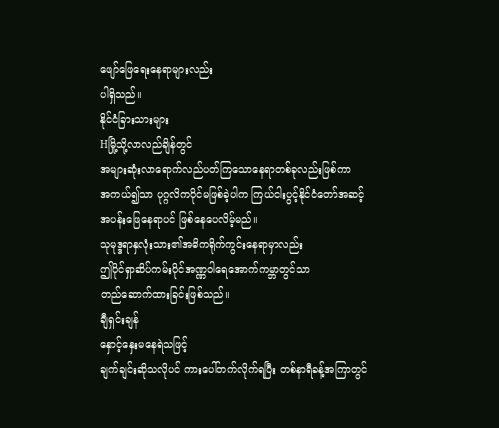ဖျော်ဖြေရေးနေရာများလည်း
ပါရှိသည်။
နိုင်ငံခြားသားများ
Hမြို့သို့လာလည်ချိန်တွင်
အများဆုံးလာရောက်လည်ပတ်ကြသောနေရာတစ်ခုလည်းဖြစ်ကာ
အကယ်၍သာ ပုဂ္ဂလိကပိုင်မဖြစ်ခဲ့ပါက ကြယ်ငါးပွင့်နိုင်ငံတော်အဆင့်
အပန်းဖြေနေရာပင် ဖြစ်နေပေလိမ့်မည်။
သုမုဒ္ဒရာနှလုံးသား၏အဓိကရိုက်ကွင်းနေရာမှာလည်း
ဤပိုင်ရှာဆိပ်ကမ်းပိုင်အဏ္ဏဝါရေအောက်ကမ္ဘာတွင်သာ
တည်ဆောက်ထားခြင်းဖြစ်သည်။
ချီရှင်းချန်
နှောင့်နှေးမနေရဲသဖြင့်
ချက်ချင်းဆိုသလိုပင် ကားပေါ်တက်လိုက်ရပြီး တစ်နာရီခန့်အကြာတွင်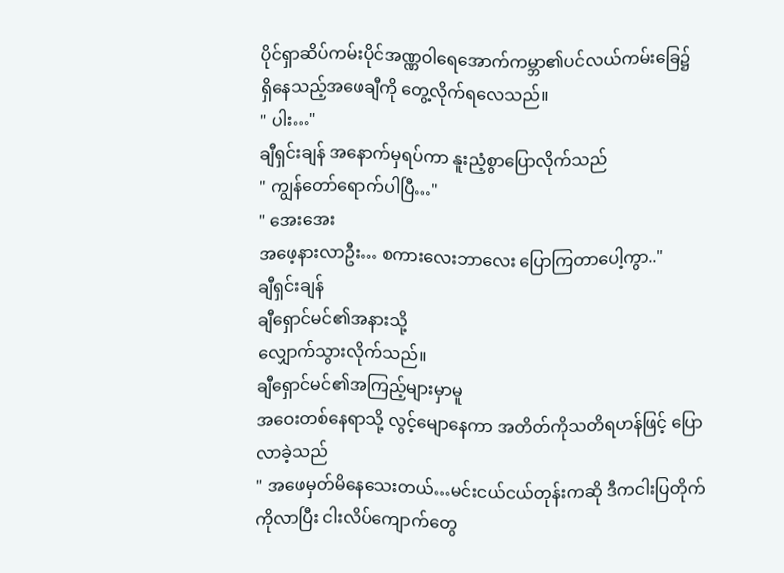ပိုင်ရှာဆိပ်ကမ်းပိုင်အဏ္ဏဝါရေအောက်ကမ္ဘာ၏ပင်လယ်ကမ်းခြေ၌
ရှိနေသည့်အဖေချီကို တွေ့လိုက်ရလေသည်။
" ပါး…"
ချီရှင်းချန် အနောက်မှရပ်ကာ နူးညံ့စွာပြောလိုက်သည်
" ကျွန်တော်ရောက်ပါပြီ…"
" အေးအေး
အဖေ့နားလာဦး… စကားလေးဘာလေး ပြောကြတာပေါ့ကွာ.."
ချီရှင်းချန်
ချီရှောင်မင်၏အနားသို့
လျှောက်သွားလိုက်သည်။
ချီရှောင်မင်၏အကြည့်များမှာမူ
အဝေးတစ်နေရာသို့ လွင့်မျောနေကာ အတိတ်ကိုသတိရဟန်ဖြင့် ပြောလာခဲ့သည်
" အဖေမှတ်မိနေသေးတယ်…မင်းငယ်ငယ်တုန်းကဆို ဒီကငါးပြတိုက်ကိုလာပြီး ငါးလိပ်ကျောက်တွေ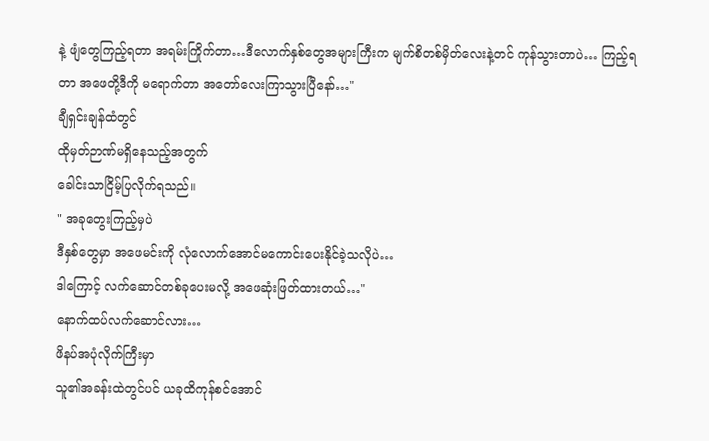နဲ့ ဖျံတွေကြည့်ရတာ အရမ်းကြိုက်တာ…ဒီလောက်နှစ်တွေအများကြီးက မျက်စိတစ်မှိတ်လေးနဲ့တင် ကုန်သွားတာပဲ… ကြည့်ရတာ အဖေတို့ဒီကို မရောက်တာ အတော်လေးကြာသွားပြီနော်…"
ချီရှင်းချန်ထံတွင်
ထိုမှတ်ဉာဏ်မရှိနေသည့်အတွက်
ခေါင်းသာငြိမ့်ပြလိုက်ရသည်။
" အခုတွေးကြည့်မှပဲ
ဒီနှစ်တွေမှာ အဖေမင်းကို လုံလောက်အောင်မကောင်းပေးနိုင်ခဲ့သလိုပဲ…
ဒါကြောင့် လက်ဆောင်တစ်ခုပေးမလို့ အဖေဆုံးဖြတ်ထားတယ်…"
နောက်ထပ်လက်ဆောင်လား…
ဖိနပ်အပုံလိုက်ကြီးမှာ
သူ၏အခန်းထဲတွင်ပင် ယခုထိကုန်စင်အောင်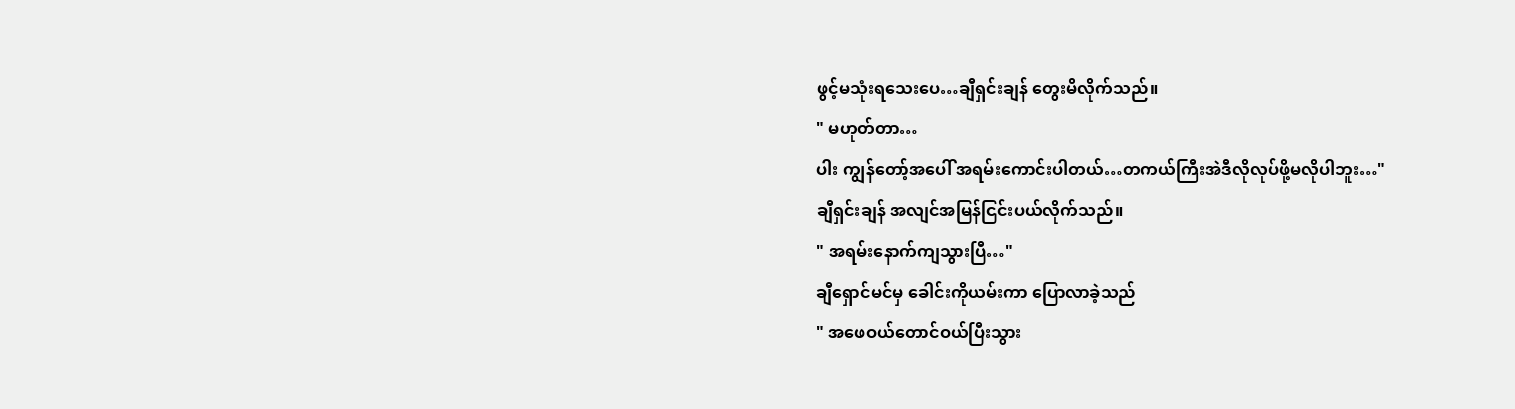ဖွင့်မသုံးရသေးပေ…ချီရှင်းချန် တွေးမိလိုက်သည်။
" မဟုတ်တာ…
ပါး ကျွန်တော့်အပေါ် အရမ်းကောင်းပါတယ်…တကယ်ကြီးအဲဒီလိုလုပ်ဖို့မလိုပါဘူး…"
ချီရှင်းချန် အလျင်အမြန်ငြင်းပယ်လိုက်သည်။
" အရမ်းနောက်ကျသွားပြီ…"
ချီရှောင်မင်မှ ခေါင်းကိုယမ်းကာ ပြောလာခဲ့သည်
" အဖေဝယ်တောင်ဝယ်ပြီးသွား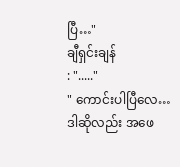ပြီ…"
ချီရှင်းချန်
: "....."
" ကောင်းပါပြီလေ…
ဒါဆိုလည်း အဖေ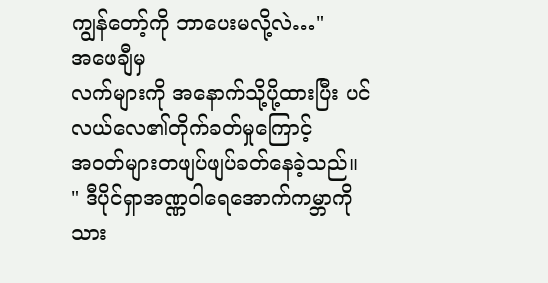ကျွန်တော့်ကို ဘာပေးမလို့လဲ…"
အဖေချီမှ
လက်များကို အနောက်သို့ပို့ထားပြီး ပင်လယ်လေ၏တိုက်ခတ်မှုကြောင့်
အဝတ်များတဖျပ်ဖျပ်ခတ်နေခဲ့သည်။
" ဒီပိုင်ရှာအဏ္ဏဝါရေအောက်ကမ္ဘာကို
သား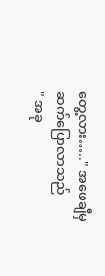တွေ့လား….." အဖေချီမှဆက်ပြောလာသည်
" အခု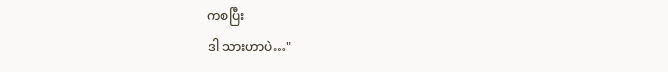ကစပြီး
ဒါ သားဟာပဲ…"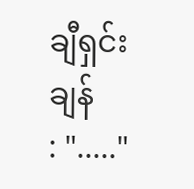ချီရှင်းချန်
: "....."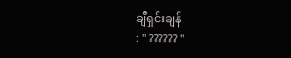ချီရှင်းချန်
: " ?????? "